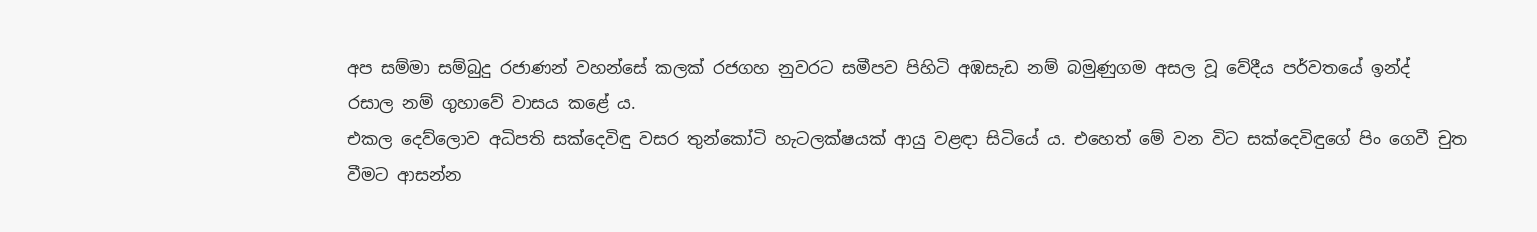අප සම්මා සම්බුදු රජාණන් වහන්සේ කලක් රජගහ නුවරට සමීපව පිහිටි අඹසැඩ නම් බමුණුගම අසල වූ වේදීය පර්වතයේ ඉන්ද්
රසාල නම් ගුහාවේ වාසය කළේ ය.
එකල දෙව්ලොව අධිපති සක්දෙවිඳු වසර තුන්කෝටි හැටලක්ෂයක් ආයු වළඳා සිටියේ ය. එහෙත් මේ වන විට සක්දෙවිඳුගේ පිං ගෙවී චුත වීමට ආසන්න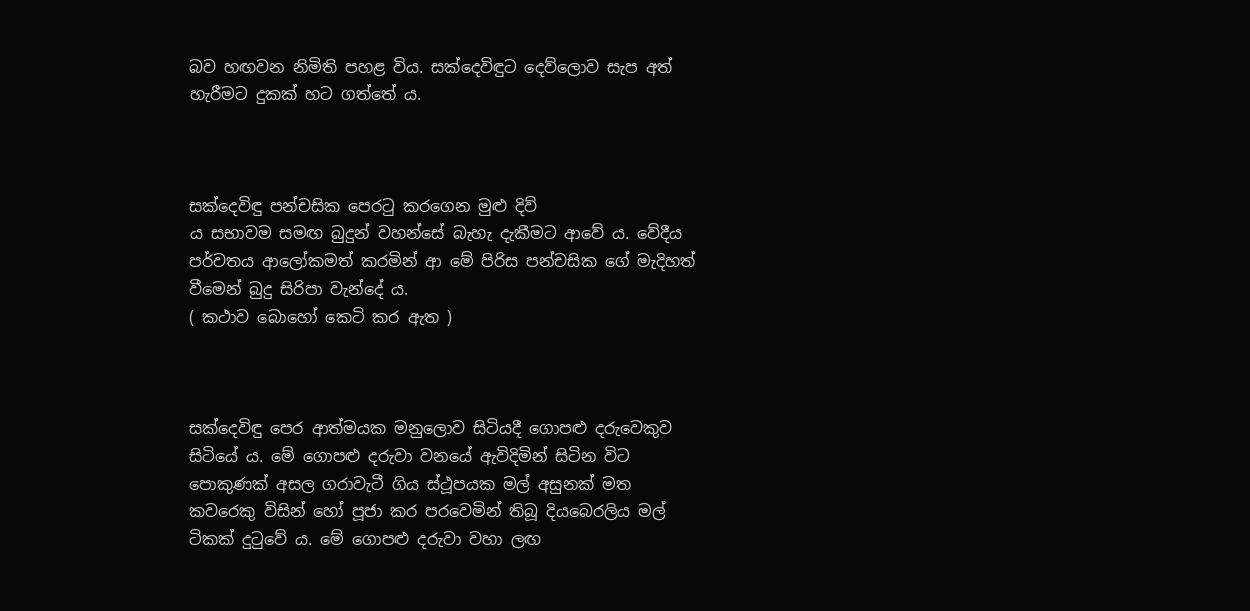බව හඟවන නිමිති පහළ විය. සක්දෙවිඳුට දෙව්ලොව සැප අත් හැරීමට දුකක් හට ගත්තේ ය.



සක්දෙවිඳු පන්චසික පෙරටු කරගෙන මුළු දිව්
ය සභාවම සමඟ බුදුන් වහන්සේ බැහැ දැකීමට ආවේ ය. වේදීය පර්වතය ආලෝකමත් කරමින් ආ මේ පිරිස පන්චසික ගේ මැදිහත් වීමෙන් බුදු සිරිපා වැන්දේ ය.
( කථාව බොහෝ කෙටි කර ඇත )



සක්දෙවිඳු පෙර ආත්මයක මනුලොව සිටියදී ගොපළු දරුවෙකුව සිටියේ ය. මේ ගොපළු දරුවා වනයේ ඇවිදිමින් සිටින විට පොකුණක් අසල ගරාවැටී ගිය ස්ථූපයක මල් අසුනක් මත කවරෙකු විසින් හෝ පූජා කර පරවෙමින් තිබූ දියබෙරලිය මල් ටිකක් දුටුවේ ය. මේ ගොපළු දරුවා වහා ලඟ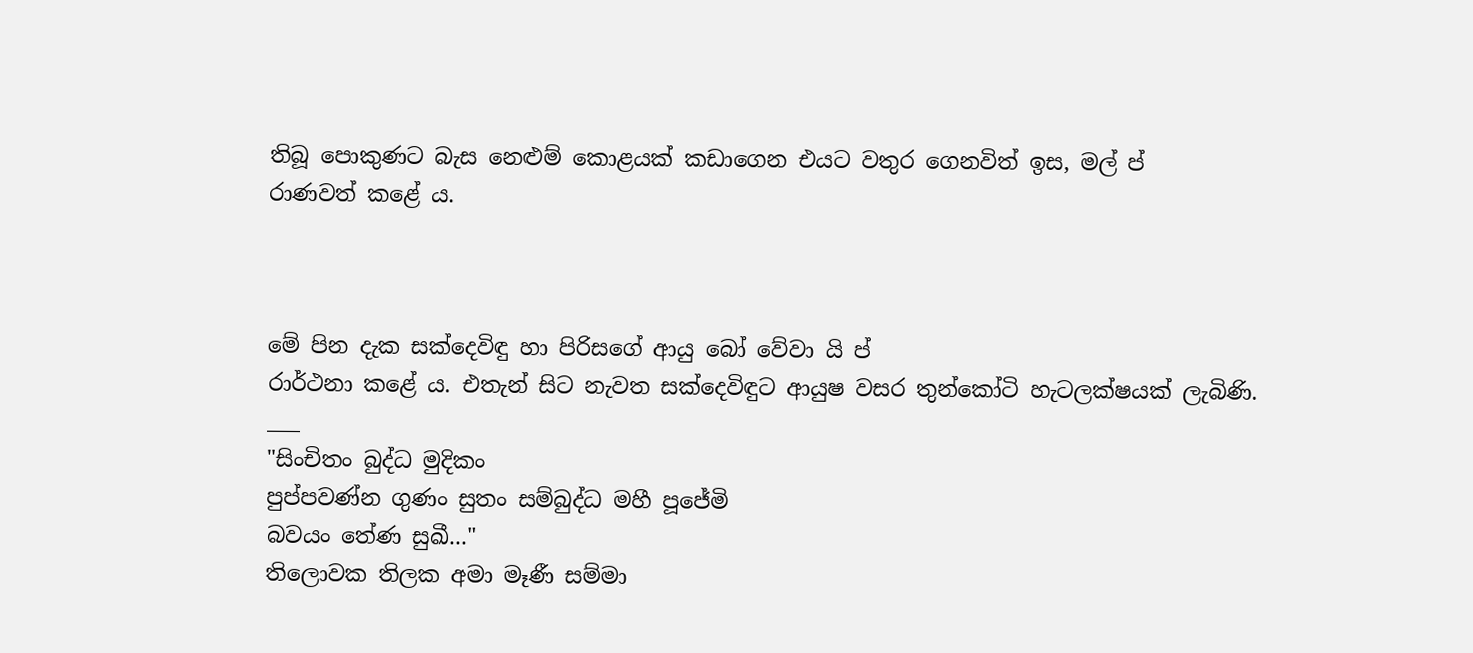තිබූ පොකුණට බැස නෙළුම් කොළයක් කඩාගෙන එයට වතුර ගෙනවිත් ඉස, මල් ප්
රාණවත් කළේ ය.



මේ පින දැක සක්දෙවිඳු හා පිරිසගේ ආයු බෝ වේවා යි ප්
රාර්ථනා කළේ ය. එතැන් සිට නැවත සක්දෙවිඳුට ආයුෂ වසර තුන්කෝටි හැටලක්ෂයක් ලැබිණි.
___
"සිංචිතං බුද්ධ මුදිකං
පුප්පවණ්න ගුණං සුතං සම්බුද්ධ මහී පූජේමි
බවයං තේණ සුඛී..."
තිලොවක තිලක අමා මෑණී සම්මා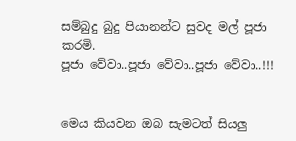සම්බුදු බුදු පියානන්ට සුවද මල් පූජා කරමි.
පූජා වේවා..පූජා වේවා..පූජා වේවා..!!!


මෙය කියවන ඔබ සැමටත් සියලු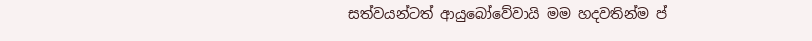සත්වයන්ටත් ආයුබෝවේවායි මම හදවතින්ම ප්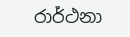රාර්ථනා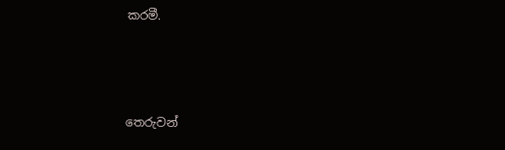කරමී.



තෙරුවන්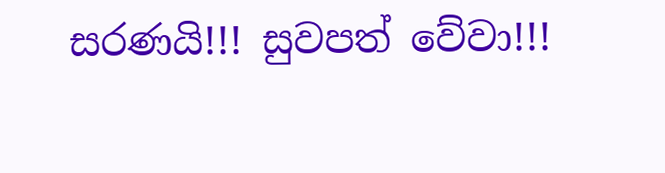සරණයි!!! සුවපත් වේවා!!!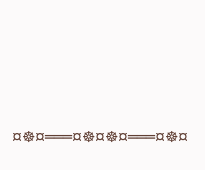¤☸¤═══¤☸¤☸¤═══¤☸¤